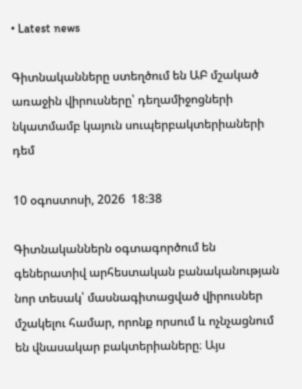• Latest news

Գիտնականները ստեղծում են ԱԲ մշակած առաջին վիրուսները՝ դեղամիջոցների նկատմամբ կայուն սուպերբակտերիաների դեմ

10 օգոստոսի, 2026  18:38

Գիտնականներն օգտագործում են գեներատիվ արհեստական բանականության նոր տեսակ՝ մասնագիտացված վիրուսներ մշակելու համար, որոնք որսում և ոչնչացնում են վնասակար բակտերիաները։ Այս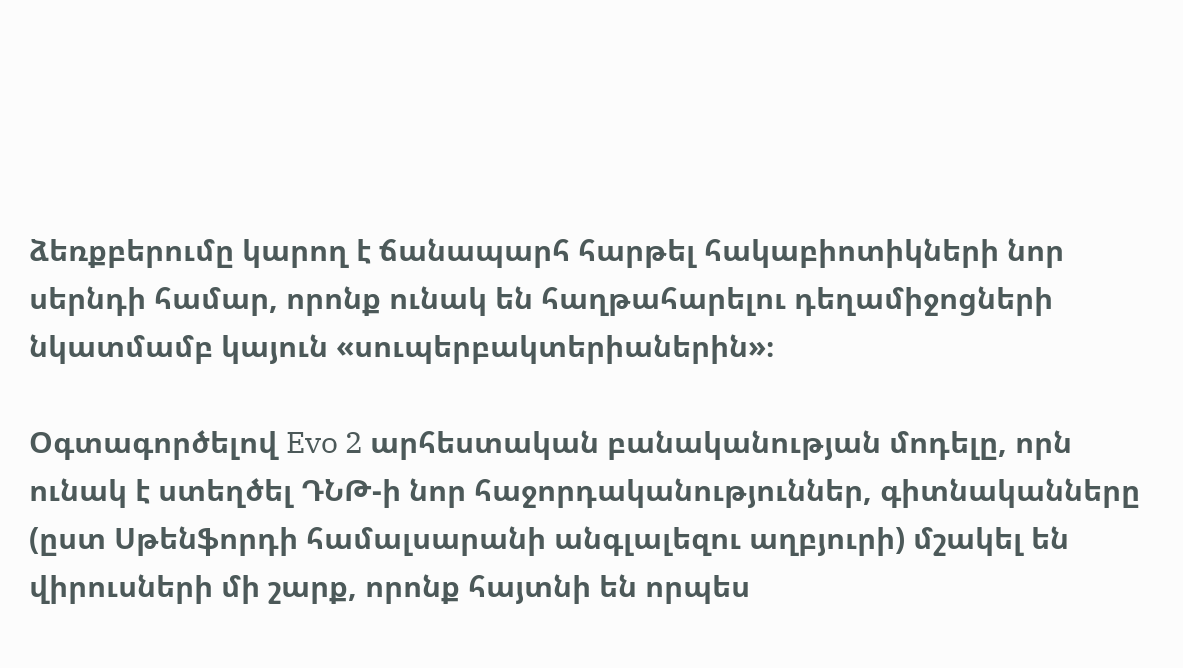ձեռքբերումը կարող է ճանապարհ հարթել հակաբիոտիկների նոր սերնդի համար, որոնք ունակ են հաղթահարելու դեղամիջոցների նկատմամբ կայուն «սուպերբակտերիաներին»։

Օգտագործելով Evo 2 արհեստական բանականության մոդելը, որն ունակ է ստեղծել ԴՆԹ-ի նոր հաջորդականություններ, գիտնականները (ըստ Սթենֆորդի համալսարանի անգլալեզու աղբյուրի) մշակել են վիրուսների մի շարք, որոնք հայտնի են որպես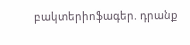բակտերիոֆագեր. դրանք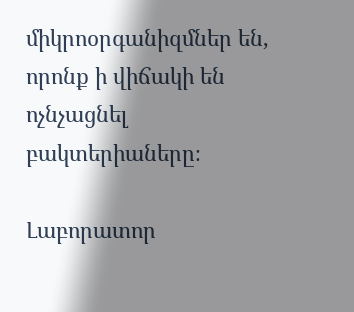միկրոօրգանիզմներ են, որոնք ի վիճակի են ոչնչացնել բակտերիաները։

Լաբորատոր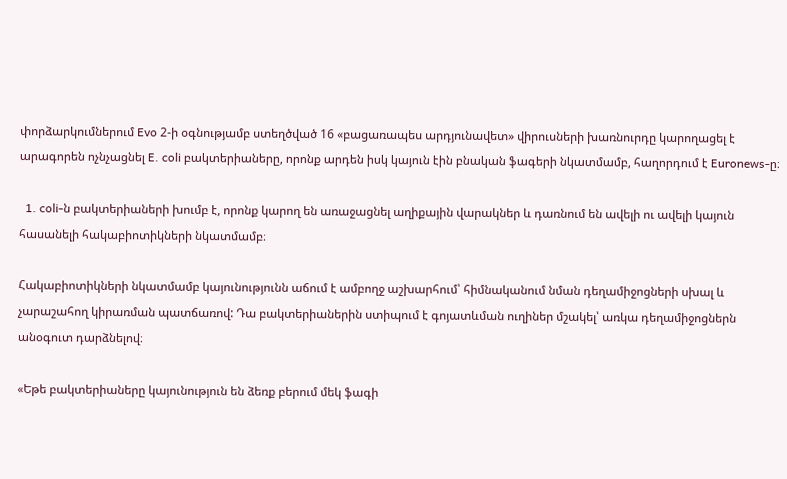փորձարկումներում Evo 2-ի օգնությամբ ստեղծված 16 «բացառապես արդյունավետ» վիրուսների խառնուրդը կարողացել է արագորեն ոչնչացնել E. coli բակտերիաները, որոնք արդեն իսկ կայուն էին բնական ֆագերի նկատմամբ, հաղորդում է Euronews-ը։

  1. coli-ն բակտերիաների խումբ է, որոնք կարող են առաջացնել աղիքային վարակներ և դառնում են ավելի ու ավելի կայուն հասանելի հակաբիոտիկների նկատմամբ։

Հակաբիոտիկների նկատմամբ կայունությունն աճում է ամբողջ աշխարհում՝ հիմնականում նման դեղամիջոցների սխալ և չարաշահող կիրառման պատճառով: Դա բակտերիաներին ստիպում է գոյատևման ուղիներ մշակել՝ առկա դեղամիջոցներն անօգուտ դարձնելով։

«Եթե բակտերիաները կայունություն են ձեռք բերում մեկ ֆագի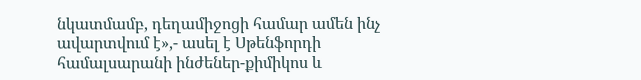նկատմամբ, դեղամիջոցի համար ամեն ինչ ավարտվում է»,- ասել է Սթենֆորդի համալսարանի ինժեներ-քիմիկոս և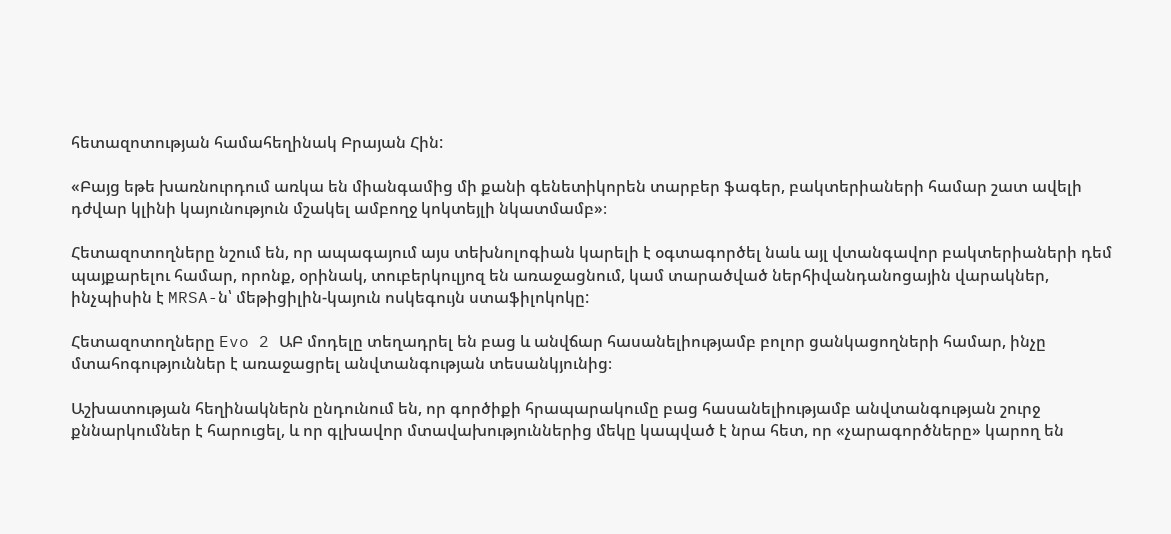հետազոտության համահեղինակ Բրայան Հին:

«Բայց եթե խառնուրդում առկա են միանգամից մի քանի գենետիկորեն տարբեր ֆագեր, բակտերիաների համար շատ ավելի դժվար կլինի կայունություն մշակել ամբողջ կոկտեյլի նկատմամբ»։

Հետազոտողները նշում են, որ ապագայում այս տեխնոլոգիան կարելի է օգտագործել նաև այլ վտանգավոր բակտերիաների դեմ պայքարելու համար, որոնք, օրինակ, տուբերկուլյոզ են առաջացնում, կամ տարածված ներհիվանդանոցային վարակներ, ինչպիսին է MRSA-ն՝ մեթիցիլին-կայուն ոսկեգույն ստաֆիլոկոկը:

Հետազոտողները Evo 2 ԱԲ մոդելը տեղադրել են բաց և անվճար հասանելիությամբ բոլոր ցանկացողների համար, ինչը մտահոգություններ է առաջացրել անվտանգության տեսանկյունից։

Աշխատության հեղինակներն ընդունում են, որ գործիքի հրապարակումը բաց հասանելիությամբ անվտանգության շուրջ քննարկումներ է հարուցել, և որ գլխավոր մտավախություններից մեկը կապված է նրա հետ, որ «չարագործները» կարող են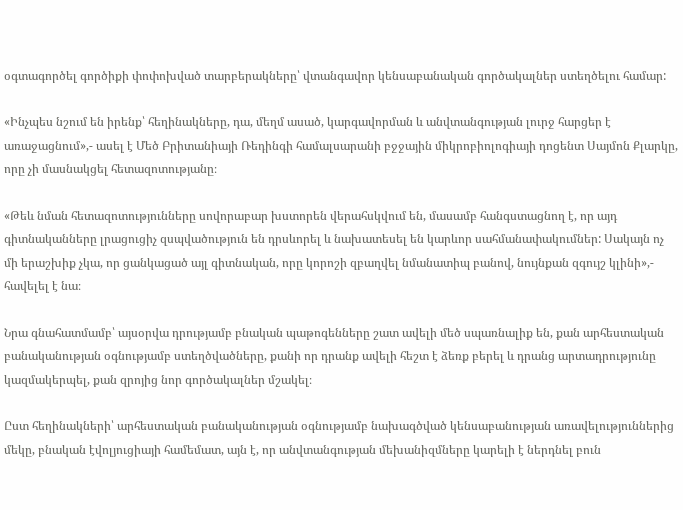օգտագործել գործիքի փոփոխված տարբերակները՝ վտանգավոր կենսաբանական գործակալներ ստեղծելու համար:

«Ինչպես նշում են իրենք՝ հեղինակները, դա, մեղմ ասած, կարգավորման և անվտանգության լուրջ հարցեր է առաջացնում»,- ասել է Մեծ Բրիտանիայի Ռեդինգի համալսարանի բջջային միկրոբիոլոգիայի դոցենտ Սայմոն Քլարկը, որը չի մասնակցել հետազոտությանը։

«Թեև նման հետազոտությունները սովորաբար խստորեն վերահսկվում են, մասամբ հանգստացնող է, որ այդ գիտնականները լրացուցիչ զսպվածություն են դրսևորել և նախատեսել են կարևոր սահմանափակումներ: Սակայն ոչ մի երաշխիք չկա, որ ցանկացած այլ գիտնական, որը կորոշի զբաղվել նմանատիպ բանով, նույնքան զգույշ կլինի»,- հավելել է նա։

Նրա գնահատմամբ՝ այսօրվա դրությամբ բնական պաթոգենները շատ ավելի մեծ սպառնալիք են, քան արհեստական բանականության օգնությամբ ստեղծվածները, քանի որ դրանք ավելի հեշտ է ձեռք բերել և դրանց արտադրությունը կազմակերպել, քան զրոյից նոր գործակալներ մշակել։

Ըստ հեղինակների՝ արհեստական բանականության օգնությամբ նախագծված կենսաբանության առավելություններից մեկը, բնական էվոլյուցիայի համեմատ, այն է, որ անվտանգության մեխանիզմները կարելի է ներդնել բուն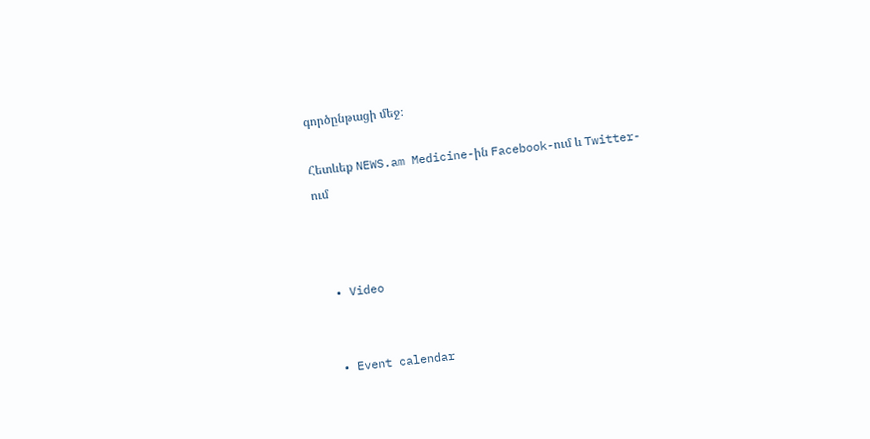գործընթացի մեջ։

Հետևեք NEWS.am Medicine-ին Facebook-ում և Twitter-ում



  • Video


  • Event calendar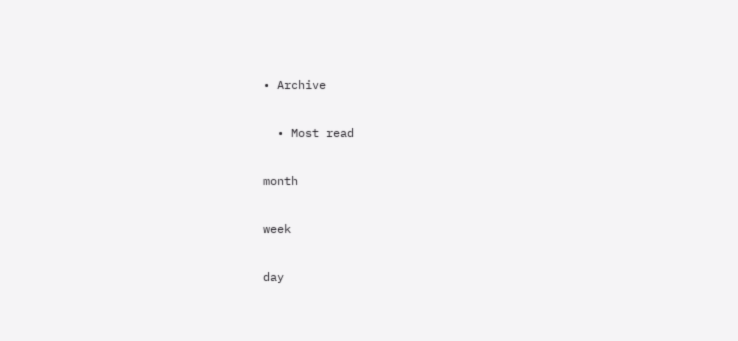• Archive

  • Most read

month

week

day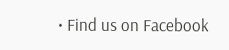• Find us on Facebook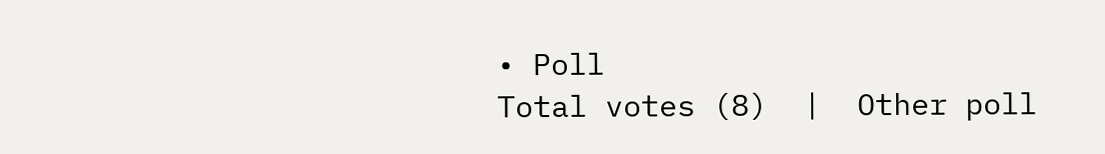• Poll
Total votes (8)  |  Other poll